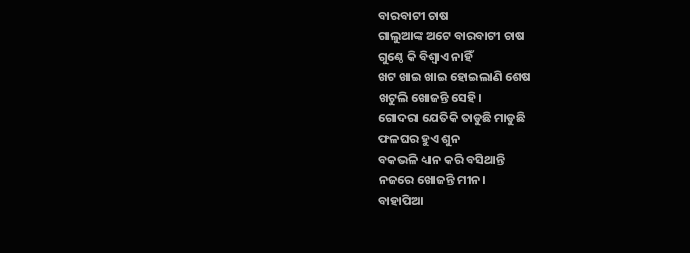ବାରବାଟୀ ଚାଷ
ଗାଲୁଆଙ୍କ ଅଟେ ବାରବାଟୀ ଚାଷ
ଗୁଣ୍ଠେ କି ବିଶ୍ୱାଏ ନାହିଁ
ଖଟ ଖାଇ ଖାଇ ହୋଇଲାଣି ଶେଷ
ଖଟୁଲି ଖୋଜନ୍ତି ସେହି।
ଗୋଦରା ଯେତିକି ତାଡୁଛି ମାଡୁଛି
ଫଳଘର ହୁଏ ଶୁନ
ବକଭଳି ଧ୍ୟାନ କରି ବସିଥାନ୍ତି
ନଜରେ ଖୋଜନ୍ତି ମୀନ।
ବାହାପିଆ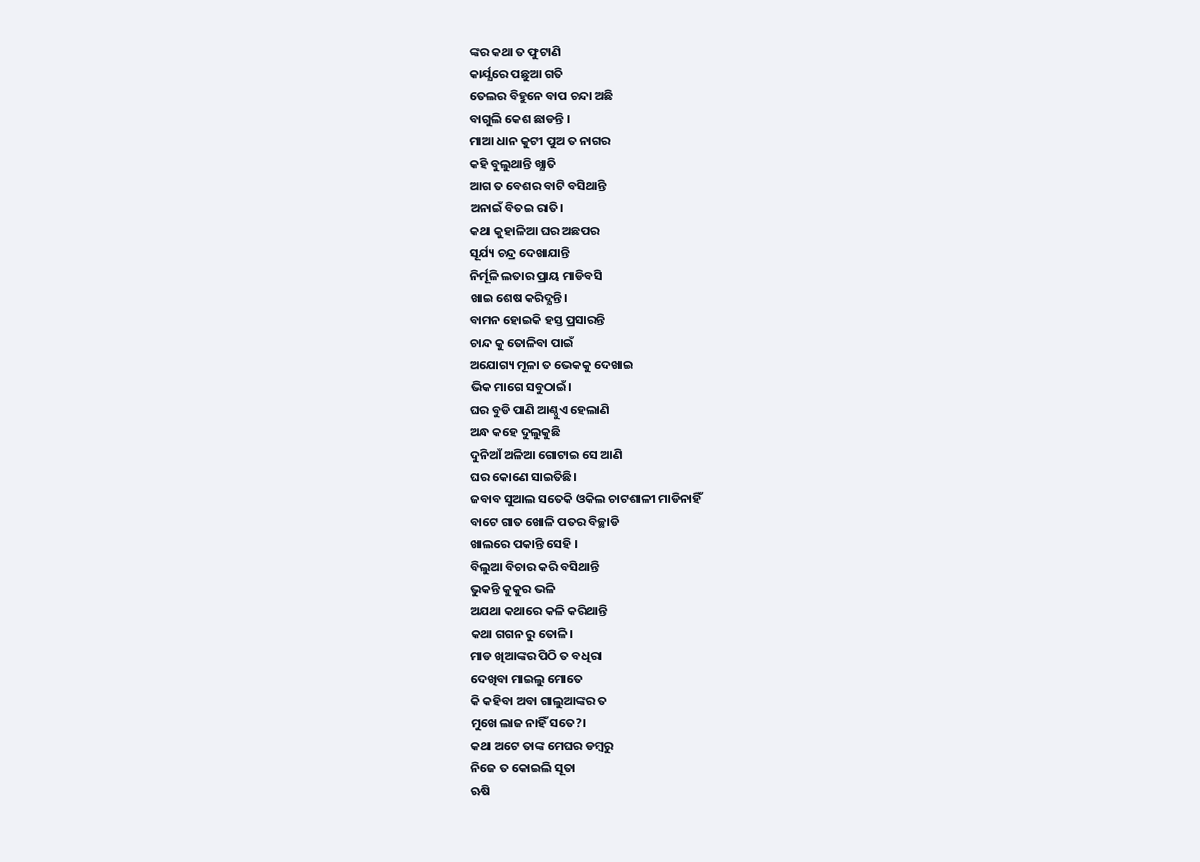ଙ୍କର କଥା ତ ଫୁଟାଣି
କାର୍ଯ୍ଯରେ ପଛୁଆ ଗତି
ତେଲର ବିହୁନେ ବାପ ଚନ୍ଦା ଅଛି
ବାଗୁଲି କେଶ ଛାଡନ୍ତି ।
ମାଆ ଧାନ କୁଟୀ ପୁଅ ତ ନାଗର
କହି ବୁଲୁଥାନ୍ତି ଖ୍ଯାତି
ଆଗ ତ ବେଶର ବାଟି ବସିଥାନ୍ତି
ଅନାଇଁ ବିତଇ ରାତି।
କଥା କୁହାଳିଆ ଘର ଅଛପର
ସୂର୍ଯ୍ୟ ଚନ୍ଦ୍ର ଦେଖାଯାନ୍ତି
ନିର୍ମୂଳି ଲତାର ପ୍ରାୟ ମାଡିବସି
ଖାଇ ଶେଷ କରିଦ୍ଯନ୍ତି।
ବାମନ ହୋଇକି ହସ୍ତ ପ୍ରସାରନ୍ତି
ଚାନ୍ଦ କୁ ତୋଳିବା ପାଇଁ
ଅଯୋଗ୍ୟ ମୂଳା ତ ଭେକକୁ ଦେଖାଇ
ଭିକ ମାଗେ ସବୁଠାଇଁ।
ଘର ବୁଡି ପାଣି ଆଣ୍ଠୁଏ ହେଲାଣି
ଅନ୍ଧ କହେ ଦୁଲୁକୁଛି
ଦୁନିଆଁ ଅଳିଆ ଗୋଟାଇ ସେ ଆଣି
ଘର କୋଣେ ସାଇତିଛି।
ଜବାବ ସୁଆଲ ସତେକି ଓକିଲ ଚାଟଶାଳୀ ମାଡିନାହିଁ
ବାଟେ ଗାତ ଖୋଳି ପତର ବିଚ୍ଛାଡି
ଖାଲରେ ପକାନ୍ତି ସେହି ।
ବିଲୁଆ ବିଚାର କରି ବସିଥାନ୍ତି
ଭୁକନ୍ତି କୁକୁର ଭଳି
ଅଯଥା କଥାରେ କଳି କରିଥାନ୍ତି
କଥା ଗଗନ ରୁ ତୋଳି।
ମାଡ ଖିଆଙ୍କର ପିଠି ତ ବଧିରା
ଦେଖିବା ମାଇଲୁ ମୋତେ
କି କହିବା ଅବା ଗାଲୁଆଙ୍କର ତ
ମୁଖେ ଲାଜ ନାହିଁ ସତେ?।
କଥା ଅଟେ ତାଙ୍କ ମେଘର ଡମ୍ବରୁ
ନିଜେ ତ କୋଇଲି ସୂତା
ଋଷି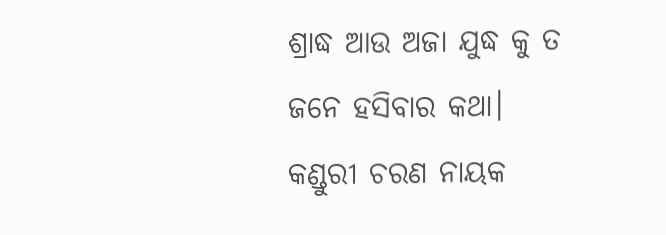ଶ୍ରାଦ୍ଧ ଆଉ ଅଜା ଯୁଦ୍ଧ କୁ ତ
ଜନେ ହସିବାର କଥା।
କଣ୍ଡୁରୀ ଚରଣ ନାୟକ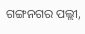ଗଙ୍ଗନଗର ପଲ୍ଲୀ,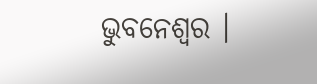ଭୁବନେଶ୍ବର ।